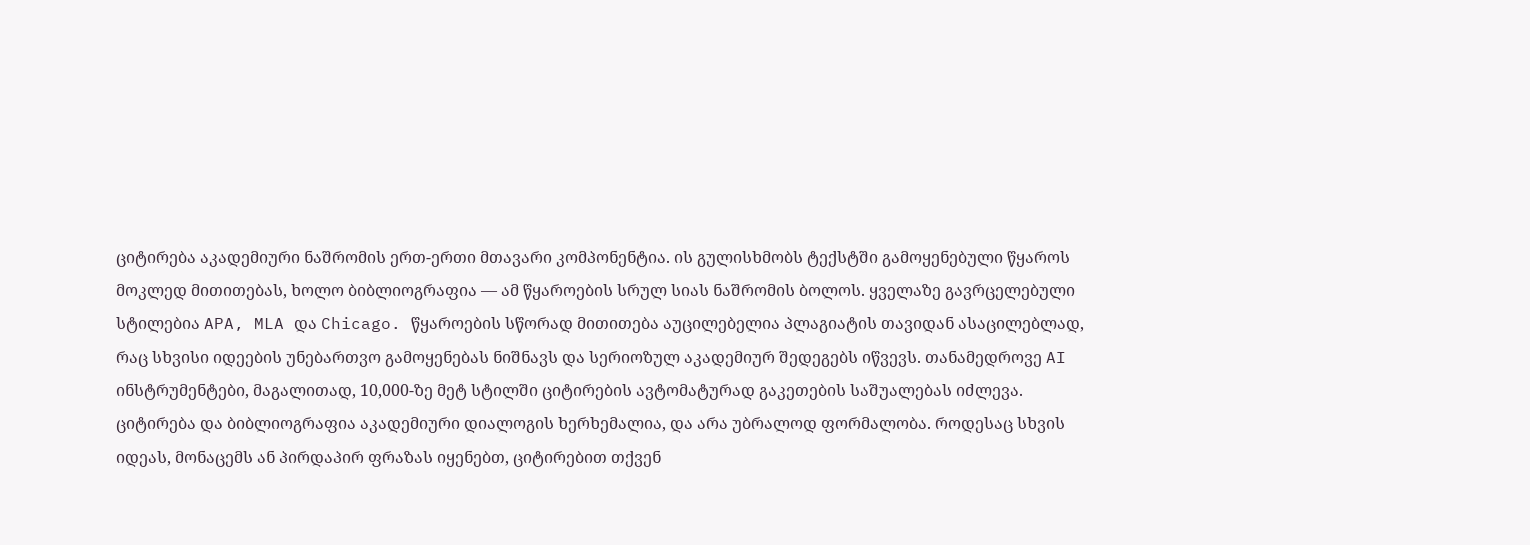ციტირება აკადემიური ნაშრომის ერთ-ერთი მთავარი კომპონენტია. ის გულისხმობს ტექსტში გამოყენებული წყაროს მოკლედ მითითებას, ხოლო ბიბლიოგრაფია — ამ წყაროების სრულ სიას ნაშრომის ბოლოს. ყველაზე გავრცელებული სტილებია APA, MLA და Chicago. წყაროების სწორად მითითება აუცილებელია პლაგიატის თავიდან ასაცილებლად, რაც სხვისი იდეების უნებართვო გამოყენებას ნიშნავს და სერიოზულ აკადემიურ შედეგებს იწვევს. თანამედროვე AI ინსტრუმენტები, მაგალითად, 10,000-ზე მეტ სტილში ციტირების ავტომატურად გაკეთების საშუალებას იძლევა.
ციტირება და ბიბლიოგრაფია აკადემიური დიალოგის ხერხემალია, და არა უბრალოდ ფორმალობა. როდესაც სხვის იდეას, მონაცემს ან პირდაპირ ფრაზას იყენებთ, ციტირებით თქვენ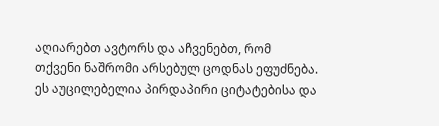აღიარებთ ავტორს და აჩვენებთ, რომ თქვენი ნაშრომი არსებულ ცოდნას ეფუძნება. ეს აუცილებელია პირდაპირი ციტატებისა და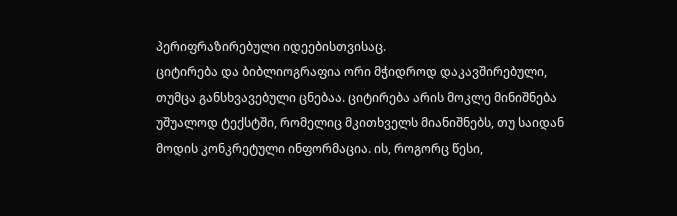პერიფრაზირებული იდეებისთვისაც.
ციტირება და ბიბლიოგრაფია ორი მჭიდროდ დაკავშირებული, თუმცა განსხვავებული ცნებაა. ციტირება არის მოკლე მინიშნება უშუალოდ ტექსტში, რომელიც მკითხველს მიანიშნებს, თუ საიდან მოდის კონკრეტული ინფორმაცია. ის, როგორც წესი,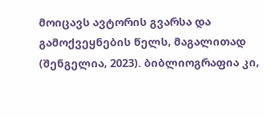მოიცავს ავტორის გვარსა და გამოქვეყნების წელს, მაგალითად (შენგელია, 2023). ბიბლიოგრაფია კი,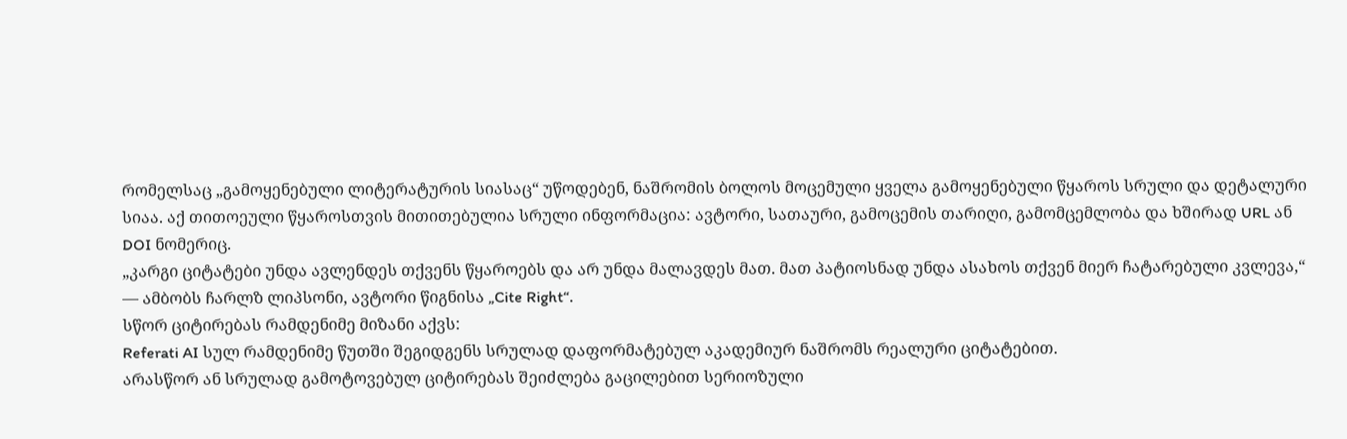რომელსაც „გამოყენებული ლიტერატურის სიასაც“ უწოდებენ, ნაშრომის ბოლოს მოცემული ყველა გამოყენებული წყაროს სრული და დეტალური სიაა. აქ თითოეული წყაროსთვის მითითებულია სრული ინფორმაცია: ავტორი, სათაური, გამოცემის თარიღი, გამომცემლობა და ხშირად URL ან DOI ნომერიც.
„კარგი ციტატები უნდა ავლენდეს თქვენს წყაროებს და არ უნდა მალავდეს მათ. მათ პატიოსნად უნდა ასახოს თქვენ მიერ ჩატარებული კვლევა,“ — ამბობს ჩარლზ ლიპსონი, ავტორი წიგნისა „Cite Right“.
სწორ ციტირებას რამდენიმე მიზანი აქვს:
Referati AI სულ რამდენიმე წუთში შეგიდგენს სრულად დაფორმატებულ აკადემიურ ნაშრომს რეალური ციტატებით.
არასწორ ან სრულად გამოტოვებულ ციტირებას შეიძლება გაცილებით სერიოზული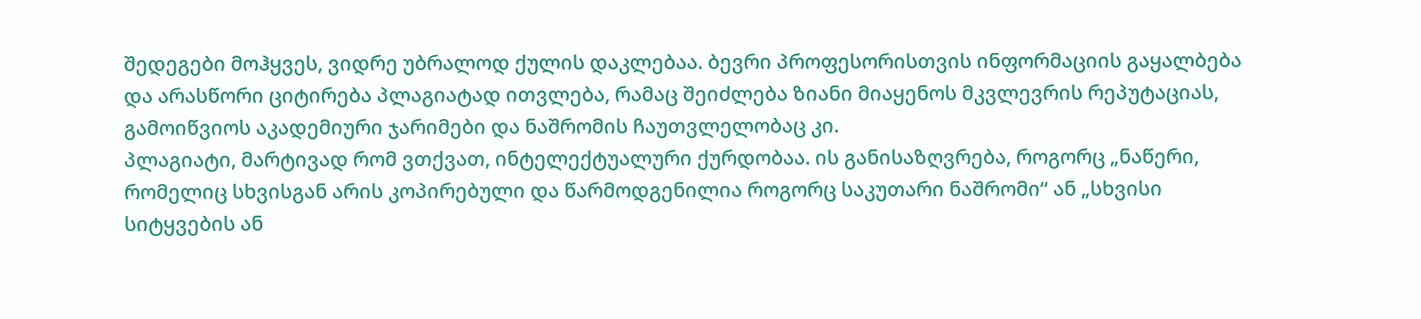შედეგები მოჰყვეს, ვიდრე უბრალოდ ქულის დაკლებაა. ბევრი პროფესორისთვის ინფორმაციის გაყალბება და არასწორი ციტირება პლაგიატად ითვლება, რამაც შეიძლება ზიანი მიაყენოს მკვლევრის რეპუტაციას, გამოიწვიოს აკადემიური ჯარიმები და ნაშრომის ჩაუთვლელობაც კი.
პლაგიატი, მარტივად რომ ვთქვათ, ინტელექტუალური ქურდობაა. ის განისაზღვრება, როგორც „ნაწერი, რომელიც სხვისგან არის კოპირებული და წარმოდგენილია როგორც საკუთარი ნაშრომი“ ან „სხვისი სიტყვების ან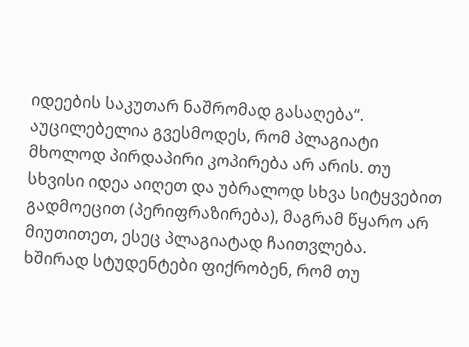იდეების საკუთარ ნაშრომად გასაღება“. აუცილებელია გვესმოდეს, რომ პლაგიატი მხოლოდ პირდაპირი კოპირება არ არის. თუ სხვისი იდეა აიღეთ და უბრალოდ სხვა სიტყვებით გადმოეცით (პერიფრაზირება), მაგრამ წყარო არ მიუთითეთ, ესეც პლაგიატად ჩაითვლება.
ხშირად სტუდენტები ფიქრობენ, რომ თუ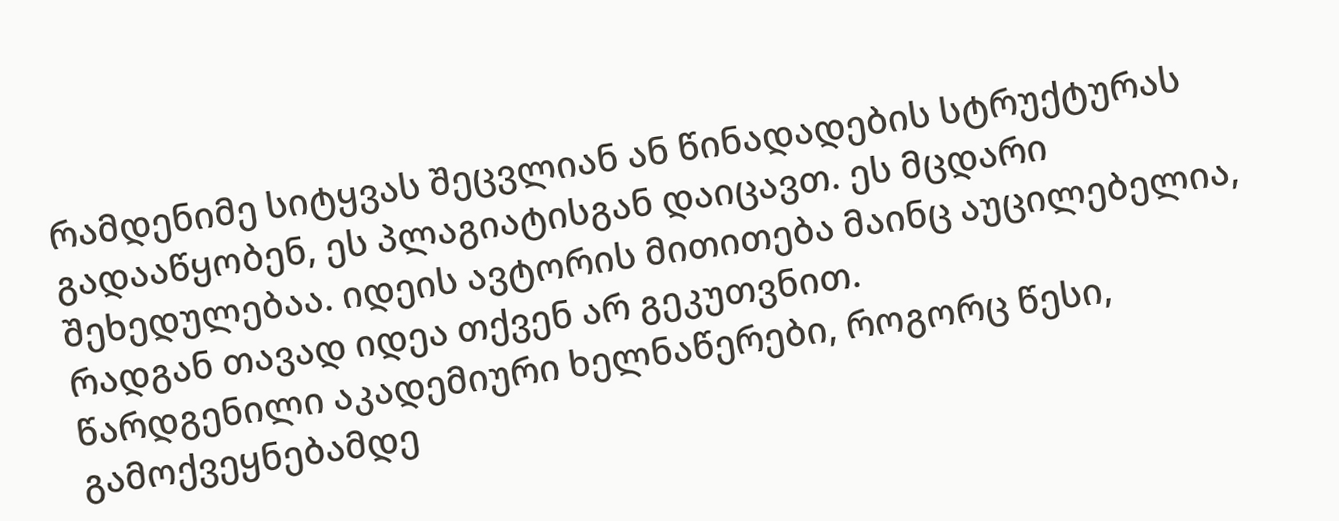რამდენიმე სიტყვას შეცვლიან ან წინადადების სტრუქტურას გადააწყობენ, ეს პლაგიატისგან დაიცავთ. ეს მცდარი შეხედულებაა. იდეის ავტორის მითითება მაინც აუცილებელია, რადგან თავად იდეა თქვენ არ გეკუთვნით.
წარდგენილი აკადემიური ხელნაწერები, როგორც წესი, გამოქვეყნებამდე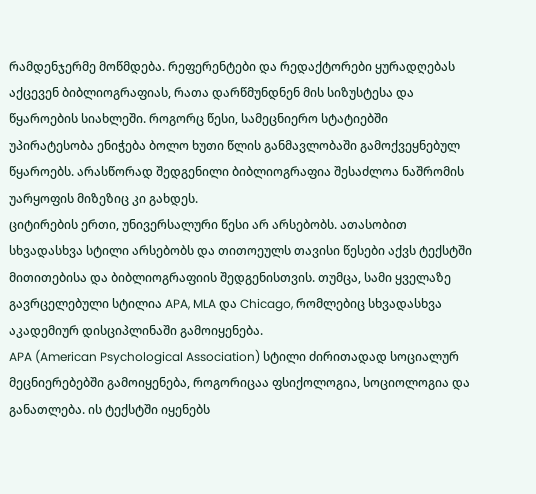რამდენჯერმე მოწმდება. რეფერენტები და რედაქტორები ყურადღებას აქცევენ ბიბლიოგრაფიას, რათა დარწმუნდნენ მის სიზუსტესა და წყაროების სიახლეში. როგორც წესი, სამეცნიერო სტატიებში უპირატესობა ენიჭება ბოლო ხუთი წლის განმავლობაში გამოქვეყნებულ წყაროებს. არასწორად შედგენილი ბიბლიოგრაფია შესაძლოა ნაშრომის უარყოფის მიზეზიც კი გახდეს.
ციტირების ერთი, უნივერსალური წესი არ არსებობს. ათასობით სხვადასხვა სტილი არსებობს და თითოეულს თავისი წესები აქვს ტექსტში მითითებისა და ბიბლიოგრაფიის შედგენისთვის. თუმცა, სამი ყველაზე გავრცელებული სტილია APA, MLA და Chicago, რომლებიც სხვადასხვა აკადემიურ დისციპლინაში გამოიყენება.
APA (American Psychological Association) სტილი ძირითადად სოციალურ მეცნიერებებში გამოიყენება, როგორიცაა ფსიქოლოგია, სოციოლოგია და განათლება. ის ტექსტში იყენებს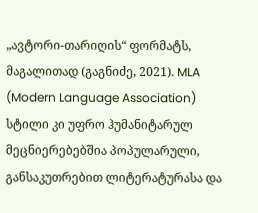„ავტორი-თარიღის“ ფორმატს, მაგალითად (გაგნიძე, 2021). MLA (Modern Language Association) სტილი კი უფრო ჰუმანიტარულ მეცნიერებებშია პოპულარული, განსაკუთრებით ლიტერატურასა და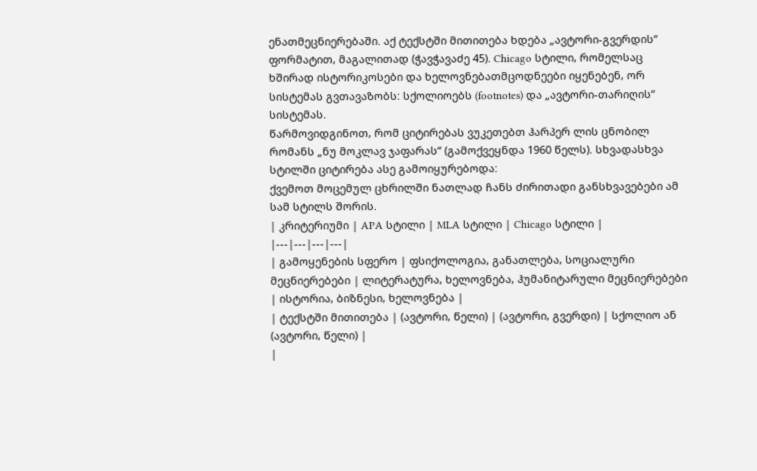ენათმეცნიერებაში. აქ ტექსტში მითითება ხდება „ავტორი-გვერდის“ ფორმატით, მაგალითად (ჭავჭავაძე 45). Chicago სტილი, რომელსაც ხშირად ისტორიკოსები და ხელოვნებათმცოდნეები იყენებენ, ორ სისტემას გვთავაზობს: სქოლიოებს (footnotes) და „ავტორი-თარიღის“ სისტემას.
წარმოვიდგინოთ, რომ ციტირებას ვუკეთებთ ჰარპერ ლის ცნობილ რომანს „ნუ მოკლავ ჯაფარას“ (გამოქვეყნდა 1960 წელს). სხვადასხვა სტილში ციტირება ასე გამოიყურებოდა:
ქვემოთ მოცემულ ცხრილში ნათლად ჩანს ძირითადი განსხვავებები ამ სამ სტილს შორის.
| კრიტერიუმი | APA სტილი | MLA სტილი | Chicago სტილი |
|---|---|---|---|
| გამოყენების სფერო | ფსიქოლოგია, განათლება, სოციალური მეცნიერებები | ლიტერატურა, ხელოვნება, ჰუმანიტარული მეცნიერებები | ისტორია, ბიზნესი, ხელოვნება |
| ტექსტში მითითება | (ავტორი, წელი) | (ავტორი, გვერდი) | სქოლიო ან (ავტორი, წელი) |
|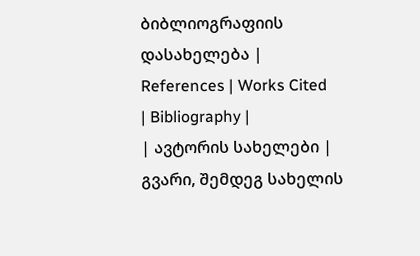ბიბლიოგრაფიის დასახელება | References | Works Cited | Bibliography |
| ავტორის სახელები | გვარი, შემდეგ სახელის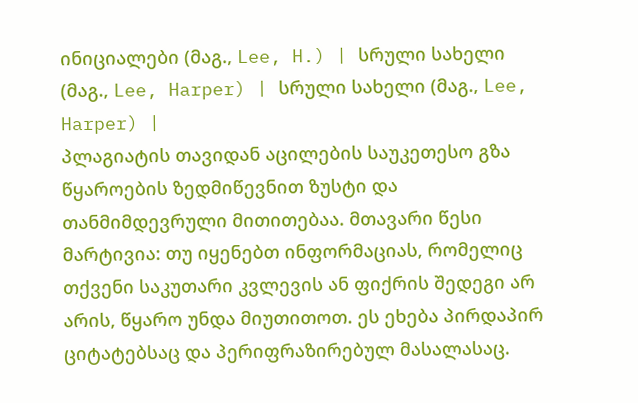ინიციალები (მაგ., Lee, H.) | სრული სახელი (მაგ., Lee, Harper) | სრული სახელი (მაგ., Lee, Harper) |
პლაგიატის თავიდან აცილების საუკეთესო გზა წყაროების ზედმიწევნით ზუსტი და თანმიმდევრული მითითებაა. მთავარი წესი მარტივია: თუ იყენებთ ინფორმაციას, რომელიც თქვენი საკუთარი კვლევის ან ფიქრის შედეგი არ არის, წყარო უნდა მიუთითოთ. ეს ეხება პირდაპირ ციტატებსაც და პერიფრაზირებულ მასალასაც.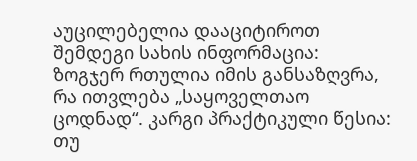აუცილებელია დააციტიროთ შემდეგი სახის ინფორმაცია:
ზოგჯერ რთულია იმის განსაზღვრა, რა ითვლება „საყოველთაო ცოდნად“. კარგი პრაქტიკული წესია: თუ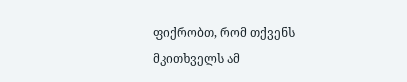ფიქრობთ, რომ თქვენს მკითხველს ამ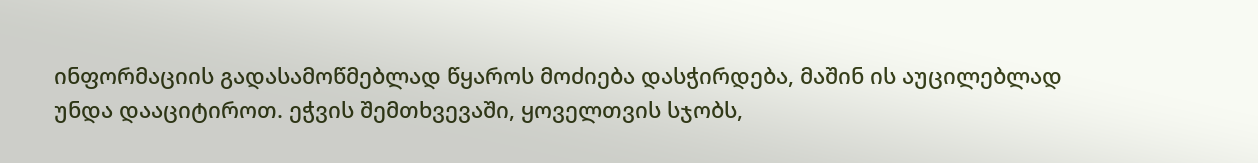ინფორმაციის გადასამოწმებლად წყაროს მოძიება დასჭირდება, მაშინ ის აუცილებლად უნდა დააციტიროთ. ეჭვის შემთხვევაში, ყოველთვის სჯობს,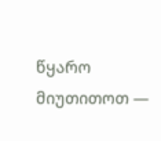წყარო მიუთითოთ —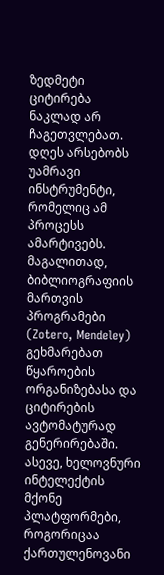ზედმეტი ციტირება ნაკლად არ ჩაგეთვლებათ.
დღეს არსებობს უამრავი ინსტრუმენტი, რომელიც ამ პროცესს ამარტივებს. მაგალითად, ბიბლიოგრაფიის მართვის პროგრამები (Zotero, Mendeley) გეხმარებათ წყაროების ორგანიზებასა და ციტირების ავტომატურად გენერირებაში. ასევე, ხელოვნური ინტელექტის მქონე პლატფორმები, როგორიცაა ქართულენოვანი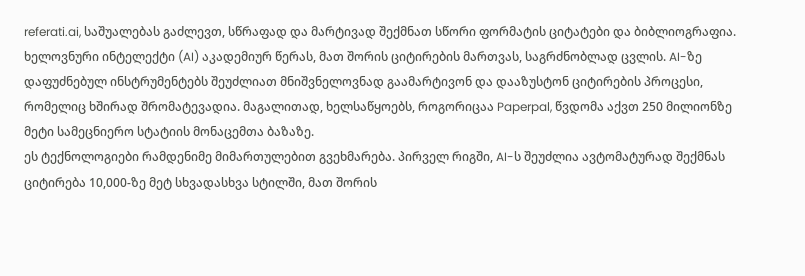referati.ai, საშუალებას გაძლევთ, სწრაფად და მარტივად შექმნათ სწორი ფორმატის ციტატები და ბიბლიოგრაფია.
ხელოვნური ინტელექტი (AI) აკადემიურ წერას, მათ შორის ციტირების მართვას, საგრძნობლად ცვლის. AI-ზე დაფუძნებულ ინსტრუმენტებს შეუძლიათ მნიშვნელოვნად გაამარტივონ და დააზუსტონ ციტირების პროცესი, რომელიც ხშირად შრომატევადია. მაგალითად, ხელსაწყოებს, როგორიცაა Paperpal, წვდომა აქვთ 250 მილიონზე მეტი სამეცნიერო სტატიის მონაცემთა ბაზაზე.
ეს ტექნოლოგიები რამდენიმე მიმართულებით გვეხმარება. პირველ რიგში, AI-ს შეუძლია ავტომატურად შექმნას ციტირება 10,000-ზე მეტ სხვადასხვა სტილში, მათ შორის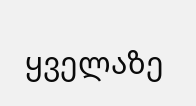ყველაზე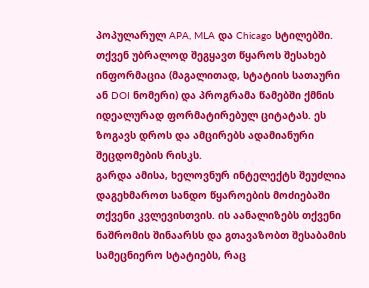პოპულარულ APA, MLA და Chicago სტილებში. თქვენ უბრალოდ შეგყავთ წყაროს შესახებ ინფორმაცია (მაგალითად, სტატიის სათაური ან DOI ნომერი) და პროგრამა წამებში ქმნის იდეალურად ფორმატირებულ ციტატას. ეს ზოგავს დროს და ამცირებს ადამიანური შეცდომების რისკს.
გარდა ამისა, ხელოვნურ ინტელექტს შეუძლია დაგეხმაროთ სანდო წყაროების მოძიებაში თქვენი კვლევისთვის. ის აანალიზებს თქვენი ნაშრომის შინაარსს და გთავაზობთ შესაბამის სამეცნიერო სტატიებს, რაც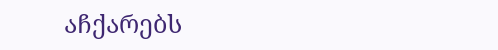აჩქარებს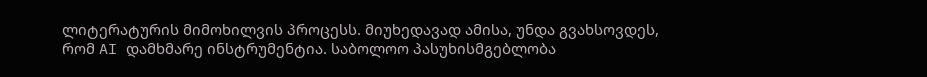ლიტერატურის მიმოხილვის პროცესს. მიუხედავად ამისა, უნდა გვახსოვდეს, რომ AI დამხმარე ინსტრუმენტია. საბოლოო პასუხისმგებლობა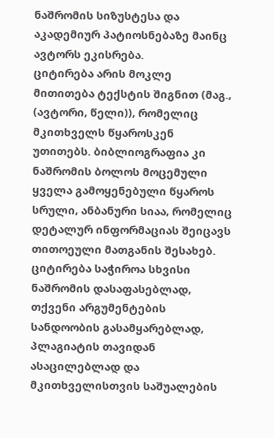ნაშრომის სიზუსტესა და აკადემიურ პატიოსნებაზე მაინც ავტორს ეკისრება.
ციტირება არის მოკლე მითითება ტექსტის შიგნით (მაგ., (ავტორი, წელი)), რომელიც მკითხველს წყაროსკენ უთითებს. ბიბლიოგრაფია კი ნაშრომის ბოლოს მოცემული ყველა გამოყენებული წყაროს სრული, ანბანური სიაა, რომელიც დეტალურ ინფორმაციას შეიცავს თითოეული მათგანის შესახებ.
ციტირება საჭიროა სხვისი ნაშრომის დასაფასებლად, თქვენი არგუმენტების სანდოობის გასამყარებლად, პლაგიატის თავიდან ასაცილებლად და მკითხველისთვის საშუალების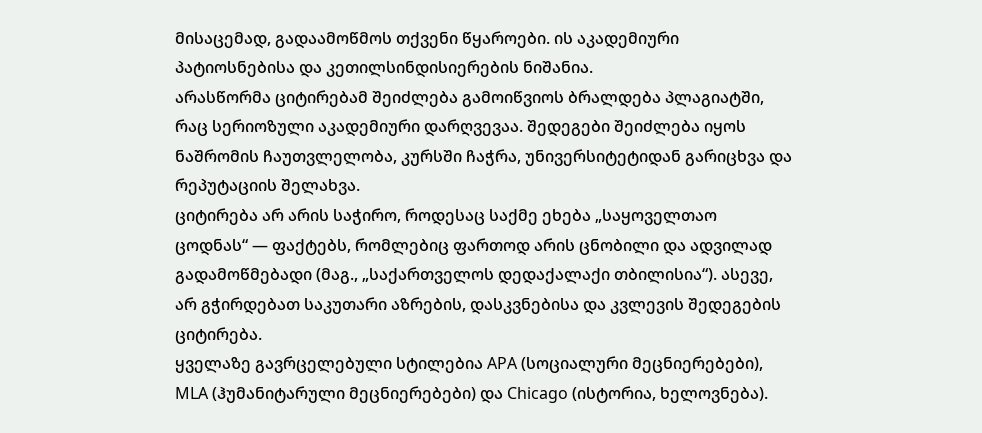მისაცემად, გადაამოწმოს თქვენი წყაროები. ის აკადემიური პატიოსნებისა და კეთილსინდისიერების ნიშანია.
არასწორმა ციტირებამ შეიძლება გამოიწვიოს ბრალდება პლაგიატში, რაც სერიოზული აკადემიური დარღვევაა. შედეგები შეიძლება იყოს ნაშრომის ჩაუთვლელობა, კურსში ჩაჭრა, უნივერსიტეტიდან გარიცხვა და რეპუტაციის შელახვა.
ციტირება არ არის საჭირო, როდესაც საქმე ეხება „საყოველთაო ცოდნას“ — ფაქტებს, რომლებიც ფართოდ არის ცნობილი და ადვილად გადამოწმებადი (მაგ., „საქართველოს დედაქალაქი თბილისია“). ასევე, არ გჭირდებათ საკუთარი აზრების, დასკვნებისა და კვლევის შედეგების ციტირება.
ყველაზე გავრცელებული სტილებია APA (სოციალური მეცნიერებები), MLA (ჰუმანიტარული მეცნიერებები) და Chicago (ისტორია, ხელოვნება).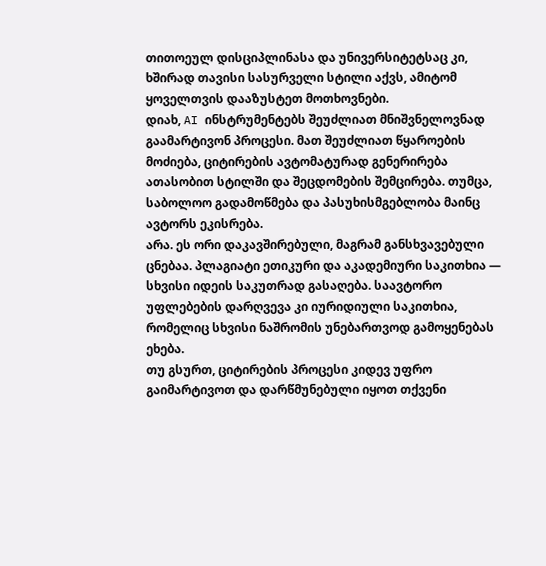თითოეულ დისციპლინასა და უნივერსიტეტსაც კი, ხშირად თავისი სასურველი სტილი აქვს, ამიტომ ყოველთვის დააზუსტეთ მოთხოვნები.
დიახ, AI ინსტრუმენტებს შეუძლიათ მნიშვნელოვნად გაამარტივონ პროცესი. მათ შეუძლიათ წყაროების მოძიება, ციტირების ავტომატურად გენერირება ათასობით სტილში და შეცდომების შემცირება. თუმცა, საბოლოო გადამოწმება და პასუხისმგებლობა მაინც ავტორს ეკისრება.
არა. ეს ორი დაკავშირებული, მაგრამ განსხვავებული ცნებაა. პლაგიატი ეთიკური და აკადემიური საკითხია — სხვისი იდეის საკუთრად გასაღება. საავტორო უფლებების დარღვევა კი იურიდიული საკითხია, რომელიც სხვისი ნაშრომის უნებართვოდ გამოყენებას ეხება.
თუ გსურთ, ციტირების პროცესი კიდევ უფრო გაიმარტივოთ და დარწმუნებული იყოთ თქვენი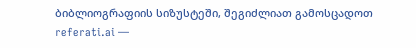ბიბლიოგრაფიის სიზუსტეში, შეგიძლიათ გამოსცადოთ referati.ai —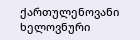ქართულენოვანი ხელოვნური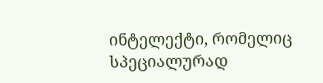ინტელექტი, რომელიც სპეციალურად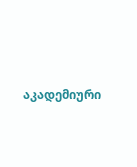აკადემიური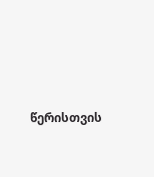წერისთვის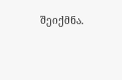შეიქმნა.